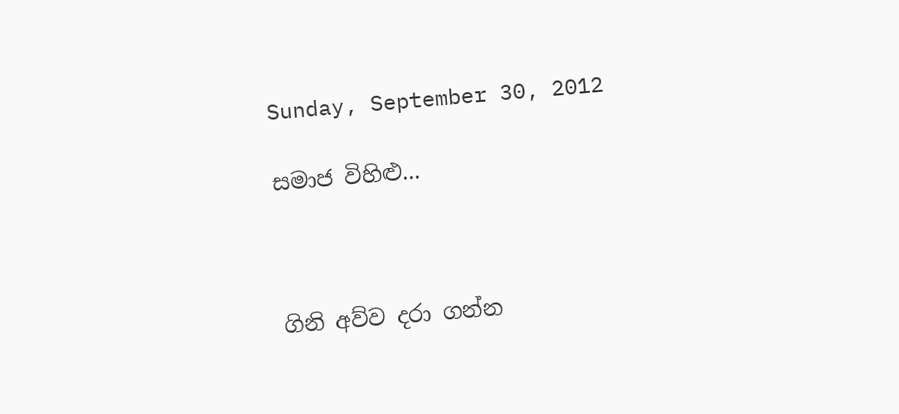Sunday, September 30, 2012

සමාජ විහිළු...



ගිනි අව්ව දරා ගන්න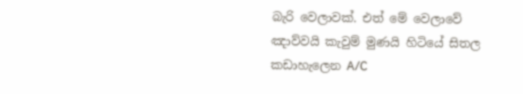බැරි වෙලාවක්. එත් මේ වෙලාවේ ඤාව්වයි කැවුම් මුණයි හිටියේ සිතල කඩාහැලෙන A/C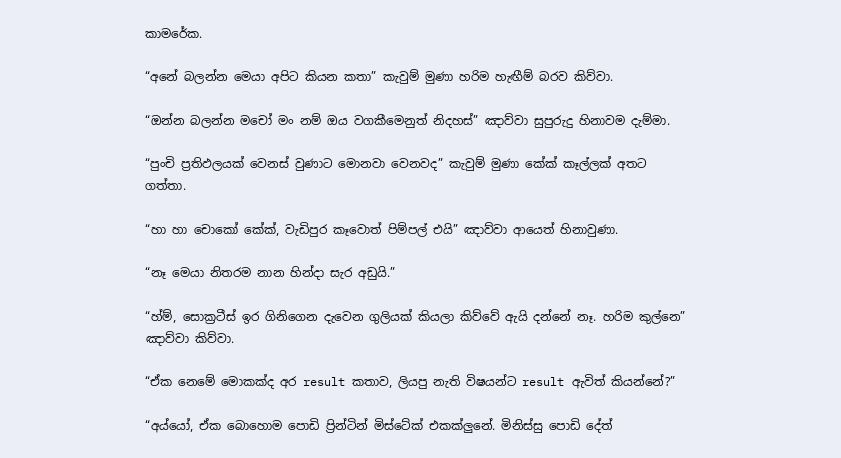කාමරේක.

“අනේ බලන්න මෙයා අපිට කියන කතා” කැවුම් මුණා හරිම හැඟීම් බරව කිව්වා.

“ඔන්න බලන්න මචෝ මං නම් ඔය වගකීමෙනුත් නිදහස්” ඤාව්වා සුපුරුදු හිනාවම දැම්මා.

“පුංචි ප්‍රතිඵලයක් වෙනස් වුණාට මොනවා වෙනවද” කැවුම් මුණා කේක් කෑල්ලක් අතට ගත්තා.

“හා හා චොකෝ කේක්, වැඩිපුර කෑවොත් පිම්පල් එයි” ඤාව්වා ආයෙත් හිනාවුණා.

“නෑ මෙයා නිතරම නාන හින්දා සැර අඩුයි.”

“හ්ම්, සොක්‍රටීස් ඉර ගිනිගෙන දැවෙන ගුලියක් කියලා කිව්වේ ඇයි දන්නේ නෑ. හරිම කුල්නෙ” ඤාව්වා කිව්වා.

“ඒක නෙමේ මොකක්ද අර result කතාව, ලියපු නැති විෂයන්ට result ඇවිත් කියන්නේ?”

“අය්යෝ, ඒක බොහොම පොඩි ප්‍රින්ටින් මිස්ටේක් එකක්ලුනේ. මිනිස්සු පොඩි දේත්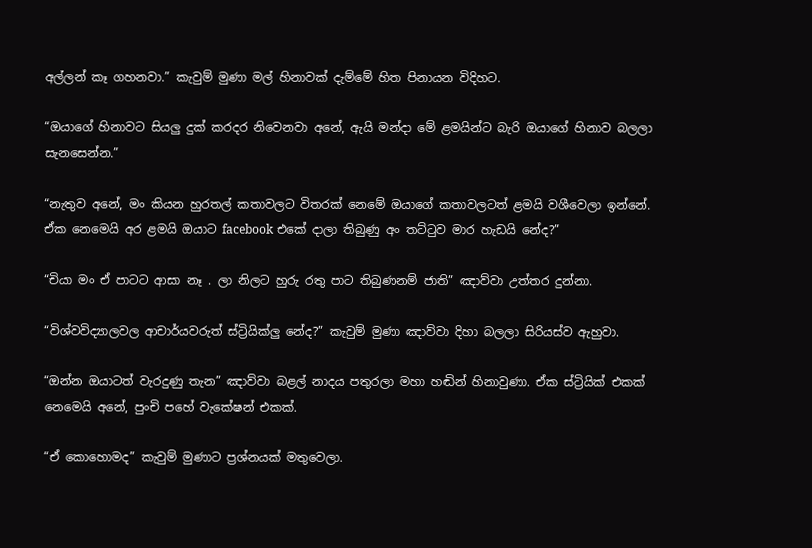අල්ලන් කෑ ගහනවා.” කැවුම් මුණා මල් හිනාවක්‌ දැම්මේ හිත පිනායන විදිහට.

“ඔයාගේ හිනාවට සියලු දුක් කරදර නිවෙනවා අනේ, ඇයි මන්දා මේ ළමයින්ට බැරි ඔයාගේ හිනාව බලලා සැනසෙන්න.”

“නැතුව අනේ, මං කියන හුරතල් කතාවලට විතරක් නෙමේ ඔයාගේ කතාවලටත් ළමයි වශීවෙලා ඉන්නේ. ඒක නෙමෙයි අර ළමයි ඔයාට facebook එකේ දාලා තිබුණු අං තට්ටුව මාර හැඩයි නේද?”

“චියා මං ඒ පාටට ආසා නෑ . ලා නිලට හුරු රතු පාට තිබුණනම් ජාති” ඤාව්වා උත්තර දුන්නා.

“විශ්වවිද්‍යාලවල ආචාර්යවරුත් ස්ට්‍රියික්ලු නේද?” කැවුම් මුණා ඤාව්වා දිහා බලලා සිරියස්ව ඇහුවා.

“ඔන්න ඔයාටත් වැරදුණු තැන” ඤාව්වා බළල් නාදය පතුරලා මහා හඬින් හිනාවුණා. ඒක ස්ට්‍රියික් එකක් නෙමෙයි අනේ, පුංචි පහේ වැකේෂන් එකක්.

“ඒ කොහොමද” කැවුම් මුණාට ප්‍රශ්නයක් මතුවෙලා.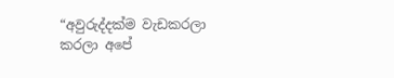“අවුරුද්දක්ම වැඩකරලා කරලා අපේ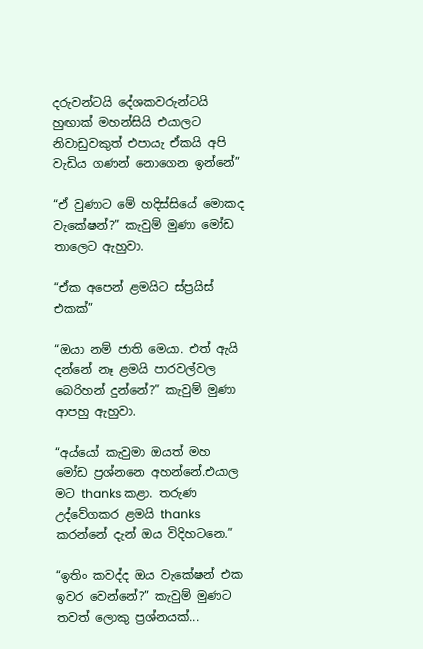දරුවන්ටයි දේශකවරුන්ටයි හුඟාක් මහන්සියි එයාලට නිවාඩුවකුත් එපායැ ඒකයි අපි වැඩිය ගණන් නොගෙන ඉන්නේ”

“ඒ වුණාට මේ හදිස්සියේ මොකද වැකේෂන්?” කැවුම් මුණා මෝඩ තාලෙට ඇහුවා.

“ඒක අපෙන් ළමයිට ස්ප්‍රයිස් එකක්”

“ඔයා නම් ජාති මෙයා. එත් ඇයි දන්නේ නෑ ළමයි පාරවල්වල බෙරිහන් දුන්නේ?” කැවුම් මුණා ආපහු ඇහුවා.

“අය්යෝ කැවුමා ඔයත් මහ මෝඩ ප්‍රශ්නනෙ අහන්නේ.එයාල මට thanks කළා. තරුණ උද්වේගකර ළමයි thanks කරන්නේ දැන් ඔය විදිහටනෙ.”

“ඉතිං කවද්ද ඔය වැකේෂන් එක ඉවර වෙන්නේ?” කැවුම් මුණට තවත් ලොකු ප්‍රශ්නයක්...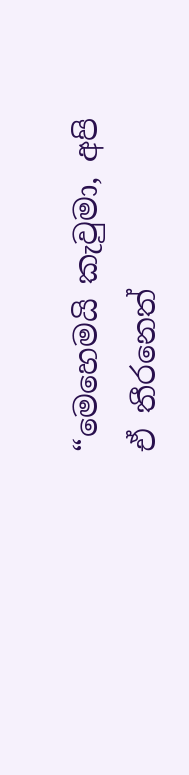“මෙහෙමයි කැවුමා, අපි ඒ තීරනෙත්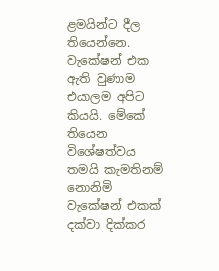ළමයින්ට දීල තියෙන්නෙ. වැකේෂන් එක ඇති වුණාම එයාලම අපිට කියයි. මේකේ තියෙන විශේෂත්වය තමයි කැමතිනම් නොනිමි වැකේෂන් එකක් දක්වා දික්කර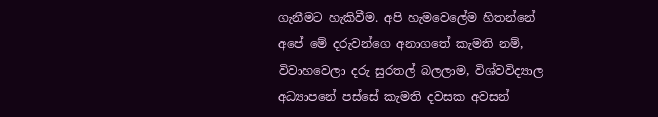ගැනීමට හැකිවීම. අපි හැමවෙලේම හිතන්නේ අපේ මේ දරුවන්ගෙ අනාගතේ කැමති නම්, විවාහවෙලා දරු සුරතල් බලලාම, විශ්වවිද්‍යාල අධ්‍යාපනේ පස්සේ කැමති දවසක අවසන්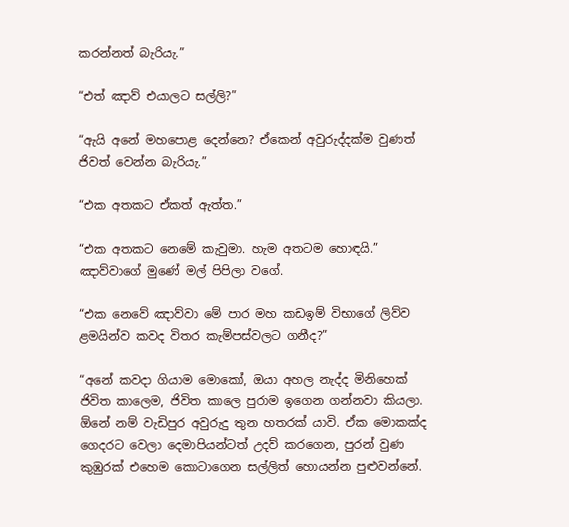කරන්නත් බැරියැ.”

“එත් ඤාව් එයාලට සල්ලි?”

“ඇයි අනේ මහපොළ දෙන්නෙ? ඒකෙන් අවුරුද්දක්ම වුණත් ජිවත් වෙන්න බැරියැ.”

“එක අතකට ඒකත් ඇත්ත.”

“එක අතකට නෙමේ කැවුමා. හැම අතටම හොඳයි.” ඤාව්වාගේ මුණේ මල් පිපිලා වගේ.

“එක නෙවේ ඤාව්වා මේ පාර මහ කඩඉම් විභාගේ ලිව්ව ළමයින්ව කවද විතර කැම්පස්වලට ගනීද?”

“අනේ කවදා ගියාම මොකෝ, ඔයා අහල නැද්ද මිනිහෙක් ජිවිත කාලෙම, ජිවිත කාලෙ පුරාම ඉගෙන ගන්නවා කියලා. ඕනේ නම් වැඩිපුර අවුරුදු තුන හතරක් යාවි. ඒක මොකක්ද ගෙදරට වෙලා දෙමාපියන්ටත් උදව් කරගෙන, පුරන් වුණ කුඹුරක් එහෙම කොටාගෙන සල්ලිත් හොයන්න පුළුවන්නේ.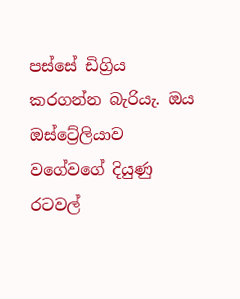පස්සේ ඩිග්‍රිය කරගන්න බැරියැ. ඔය ඔස්ට්‍රේලියාව වගේවගේ දියුණු රටවල්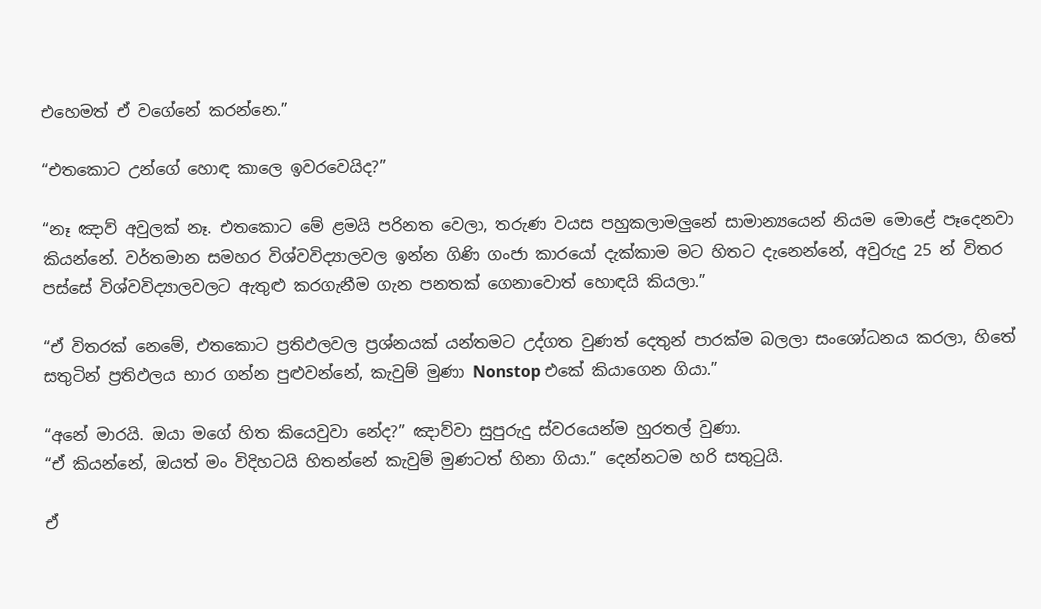එහෙමත් ඒ වගේනේ කරන්නෙ.”

“එතකොට උන්ගේ හොඳ කාලෙ ඉවරවෙයිද?”

“නෑ ඤාව් අවුලක් නෑ. එතකොට මේ ළමයි පරිනත වෙලා, තරුණ වයස පහුකලාමලුනේ සාමාන්‍යයෙන් නියම මොළේ පෑදෙනවා කියන්නේ. වර්තමාන සමහර විශ්වවිද්‍යාලවල ඉන්න ගිණි ගංජා කාරයෝ දැක්කාම මට හිතට දැනෙන්නේ, අවුරුදු 25 න් විතර පස්සේ විශ්වවිද්‍යාලවලට ඇතුළු කරගැනීම ගැන පනතක් ගෙනාවොත් හොඳයි කියලා.”

“ඒ විතරක් නෙමේ, එතකොට ප්‍රතිඵලවල ප්‍රශ්නයක් යන්තමට උද්ගත වුණත් දෙතුන් පාරක්ම බලලා සංශෝධනය කරලා, හිතේ සතුටින් ප්‍රතිඵලය භාර ගන්න පුළුවන්නේ, කැවුම් මුණා Nonstop එකේ කියාගෙන ගියා.”

“අනේ මාරයි. ඔයා මගේ හිත කියෙවුවා නේද?” ඤාව්වා සුපුරුදු ස්වරයෙන්ම හුරතල් වුණා.
“ඒ කියන්නේ, ඔයත් මං විදිහටයි හිතන්නේ කැවුම් මුණටත් හිනා ගියා.” දෙන්නටම හරි සතුටුයි.

ඒ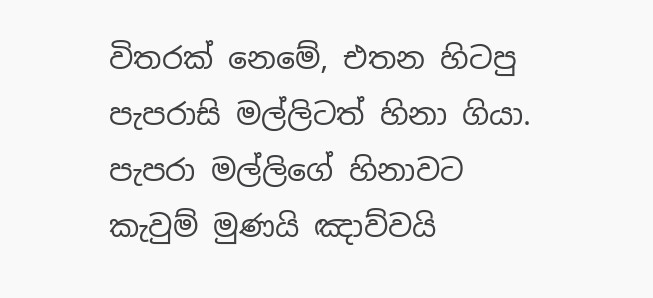විතරක් නෙමේ, එතන හිටපු පැපරාසි මල්ලිටත් හිනා ගියා. පැපරා මල්ලිගේ හිනාවට කැවුම් මුණයි ඤාව්වයි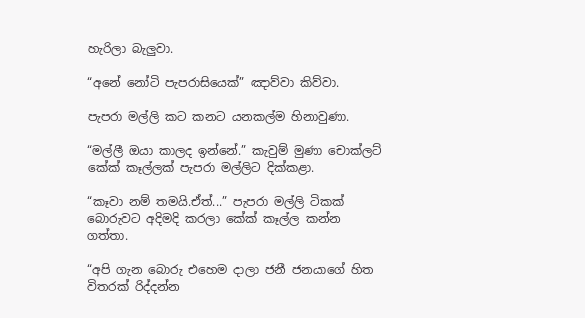හැරිලා බැලුවා.

“අනේ නෝටි පැපරාසියෙක්” ඤාව්වා කිව්වා.

පැපරා මල්ලි කට කනට යනකල්ම හිනාවුණා.

“මල්ලී ඔයා කාලද ඉන්නේ.” කැවුම් මුණා චොක්ලට් කේක් කෑල්ලක් පැපරා මල්ලිට දික්කළා.

“කෑවා නම් තමයි.ඒත්...” පැපරා මල්ලි ටිකක් බොරුවට අදිමදි කරලා කේක් කෑල්ල කන්න ගත්තා.

“අපි ගැන බොරු එහෙම දාලා ජනී ජනයාගේ හිත විතරක් රිද්දන්න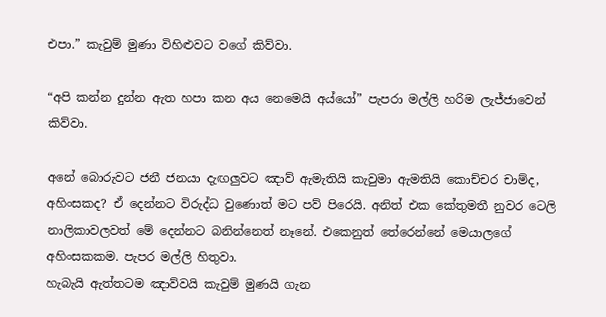එපා.” කැවුම් මුණා විහිළුවට වගේ කිව්වා.

“අපි කන්න දුන්න ඇත හපා කන අය නෙමෙයි අය්යෝ” පැපරා මල්ලි හරිම ලැජ්ජාවෙන් කිව්වා.

අනේ බොරුවට ජනී ජනයා දැඟලුවට ඤාව් ඇමැතියි කැවුමා ඇමතියි කොච්චර චාම්ද, අහිංසකද? ඒ දෙන්නට විරුද්ධ වුණොත් මට පව් පිරෙයි. අනිත් එක කේතුමතී නුවර ටෙලි නාලිකාවලවත් මේ දෙන්නට බනින්නෙත් නෑනේ. එකෙනුත් තේරෙන්නේ මෙයාලගේ අහිංසකකම. පැපර මල්ලි හිතුවා.
හැබැයි ඇත්තටම ඤාව්වයි කැවුම් මුණයි ගැන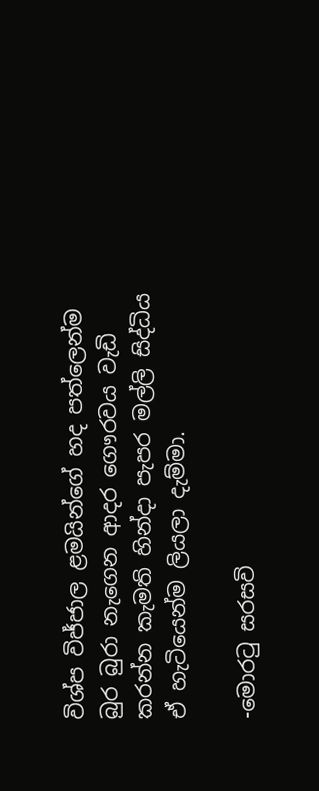විශ්ප විජ්ජාල ළමයින්ගේ හද පත්ලෙන්ම බුර බුරා නැගෙන ආදර ගෞරවය වැඩි කරන්න කැමති හින්දා පැපර මල්ලි සිද්ධිය ඒ හැටියෙන්ම ලියලා දැම්මා.

-මොරටු සරසවි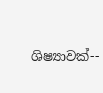ශිෂ්‍යාවක්‍--